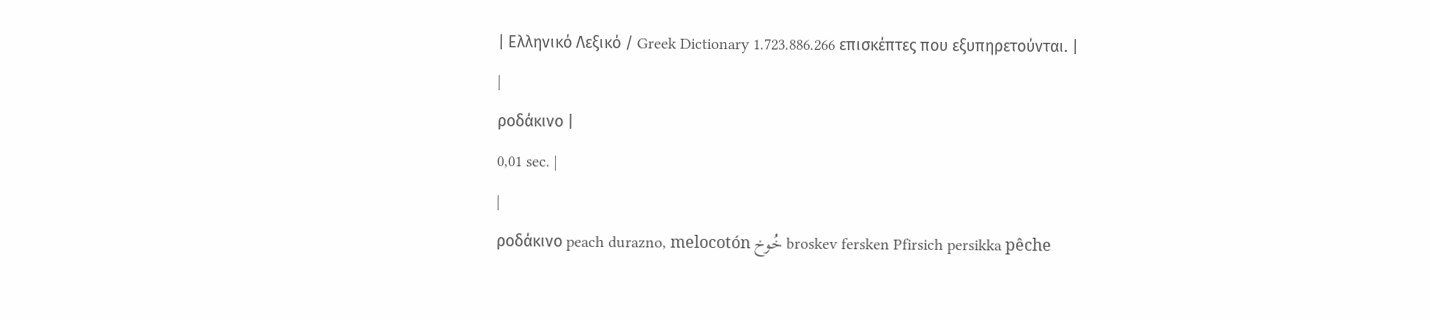| Ελληνικό Λεξικό / Greek Dictionary 1.723.886.266 επισκέπτες που εξυπηρετούνται. |
|
ροδάκινο |
0,01 sec. |
|
ροδάκινο peach durazno, melocotón خُوخ broskev fersken Pfirsich persikka pêche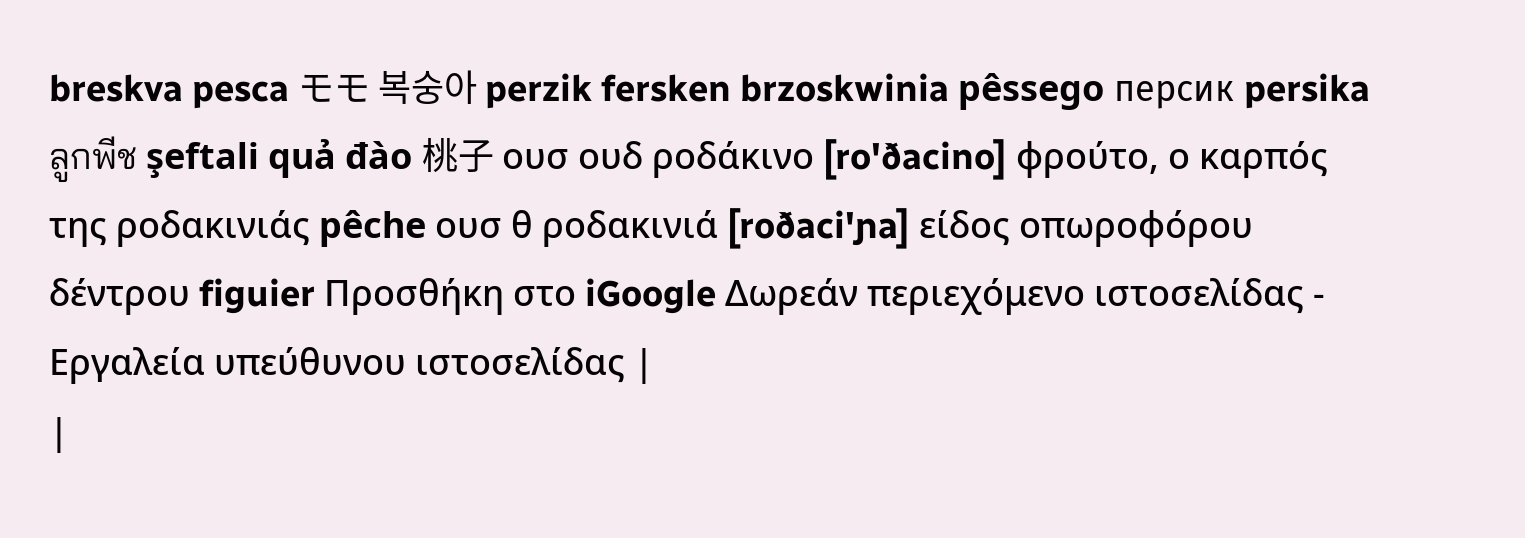breskva pesca モモ 복숭아 perzik fersken brzoskwinia pêssego персик persika ลูกพีช şeftali quả đào 桃子 ουσ ουδ ροδάκινο [ro'ðacino] φρούτο, ο καρπός της ροδακινιάς pêche ουσ θ ροδακινιά [roðaci'ɲa] είδος οπωροφόρου δέντρου figuier Προσθήκη στο iGoogle Δωρεάν περιεχόμενο ιστοσελίδας - Εργαλεία υπεύθυνου ιστοσελίδας |
|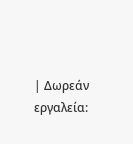| Δωρεάν εργαλεία: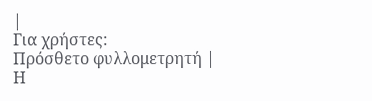|
Για χρήστες:
Πρόσθετο φυλλομετρητή |
Η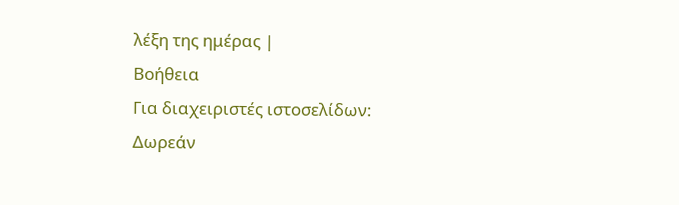λέξη της ημέρας |
Βοήθεια
Για διαχειριστές ιστοσελίδων: Δωρεάν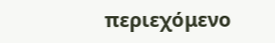περιεχόμενο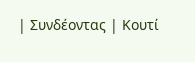| Συνδέοντας | Κουτί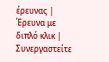έρευνας | Έρευνα με διπλό κλικ | Συνεργαστείτε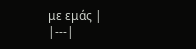με εμάς |
|---|